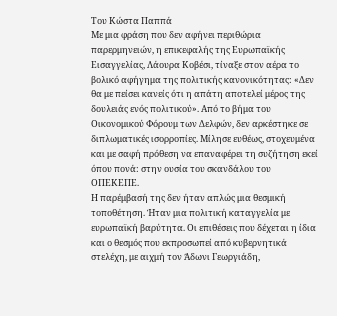Του Κώστα Παππά
Με μια φράση που δεν αφήνει περιθώρια παρερμηνειών, η επικεφαλής της Ευρωπαϊκής Εισαγγελίας, Λάουρα Κοβέσι, τίναξε στον αέρα το βολικό αφήγημα της πολιτικής κανονικότητας: «Δεν θα με πείσει κανείς ότι η απάτη αποτελεί μέρος της δουλειάς ενός πολιτικού». Από το βήμα του Οικονομικού Φόρουμ των Δελφών, δεν αρκέστηκε σε διπλωματικές ισορροπίες. Μίλησε ευθέως, στοχευμένα και με σαφή πρόθεση να επαναφέρει τη συζήτηση εκεί όπου πονά: στην ουσία του σκανδάλου του ΟΠΕΚΕΠΕ.
Η παρέμβασή της δεν ήταν απλώς μια θεσμική τοποθέτηση. Ήταν μια πολιτική καταγγελία με ευρωπαϊκή βαρύτητα. Οι επιθέσεις που δέχεται η ίδια και ο θεσμός που εκπροσωπεί από κυβερνητικά στελέχη, με αιχμή τον Άδωνι Γεωργιάδη,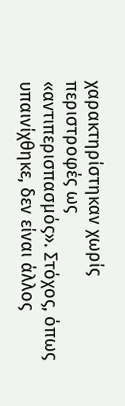χαρακτηρίστηκαν χωρίς περιστροφές ως «αντιπερισπασμός». Στόχος, όπως υπαινίχθηκε, δεν είναι άλλος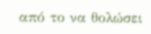από το να θολώσει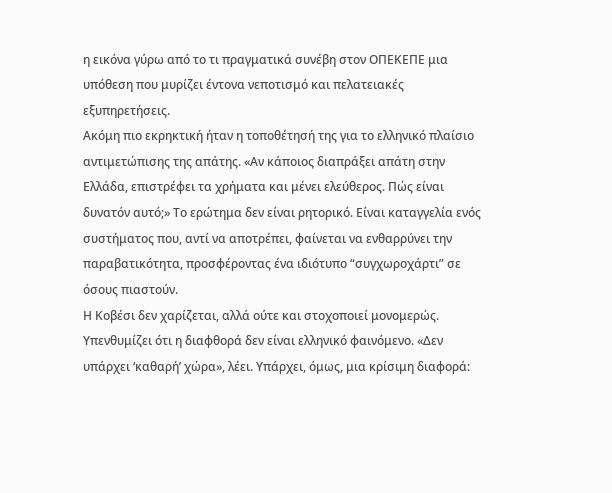η εικόνα γύρω από το τι πραγματικά συνέβη στον ΟΠΕΚΕΠΕ μια υπόθεση που μυρίζει έντονα νεποτισμό και πελατειακές εξυπηρετήσεις.
Ακόμη πιο εκρηκτική ήταν η τοποθέτησή της για το ελληνικό πλαίσιο αντιμετώπισης της απάτης. «Αν κάποιος διαπράξει απάτη στην Ελλάδα, επιστρέφει τα χρήματα και μένει ελεύθερος. Πώς είναι δυνατόν αυτό;» Το ερώτημα δεν είναι ρητορικό. Είναι καταγγελία ενός συστήματος που, αντί να αποτρέπει, φαίνεται να ενθαρρύνει την παραβατικότητα, προσφέροντας ένα ιδιότυπο “συγχωροχάρτι” σε όσους πιαστούν.
Η Κοβέσι δεν χαρίζεται, αλλά ούτε και στοχοποιεί μονομερώς. Υπενθυμίζει ότι η διαφθορά δεν είναι ελληνικό φαινόμενο. «Δεν υπάρχει ‘καθαρή’ χώρα», λέει. Υπάρχει, όμως, μια κρίσιμη διαφορά: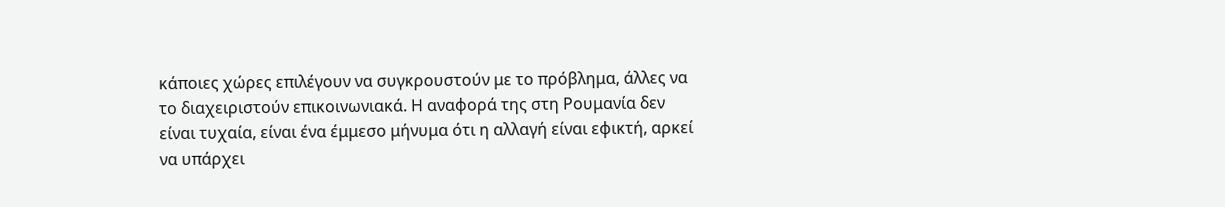κάποιες χώρες επιλέγουν να συγκρουστούν με το πρόβλημα, άλλες να το διαχειριστούν επικοινωνιακά. Η αναφορά της στη Ρουμανία δεν είναι τυχαία, είναι ένα έμμεσο μήνυμα ότι η αλλαγή είναι εφικτή, αρκεί να υπάρχει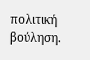πολιτική βούληση.